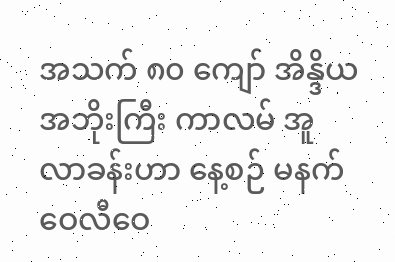အသက် ၈၀ ကျော် အိန္ဒိယအဘိုးကြီး ကာလမ် အူလာခန်းဟာ နေ့စဉ် မနက်ဝေလီဝေ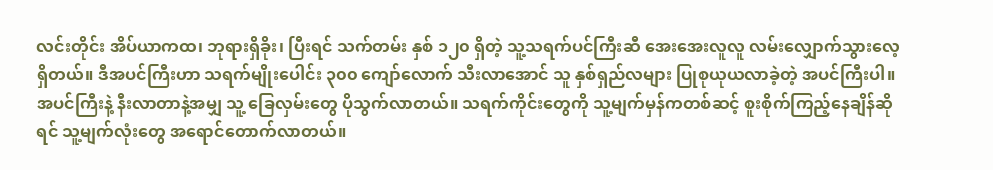လင်းတိုင်း အိပ်ယာကထ၊ ဘုရားရှိခိုး၊ ပြီးရင် သက်တမ်း နှစ် ၁၂၀ ရှိတဲ့ သူ့သရက်ပင်ကြီးဆီ အေးအေးလူလူ လမ်းလျှောက်သွားလေ့ရှိတယ်။ ဒီအပင်ကြီးဟာ သရက်မျိုးပေါင်း ၃၀၀ ကျော်လောက် သီးလာအောင် သူ နှစ်ရှည်လများ ပြုစုယုယလာခဲ့တဲ့ အပင်ကြီးပါ။
အပင်ကြီးနဲ့ နီးလာတာနဲ့အမျှ သူ့ ခြေလှမ်းတွေ ပိုသွက်လာတယ်။ သရက်ကိုင်းတွေကို သူ့မျက်မှန်ကတစ်ဆင့် စူးစိုက်ကြည့်နေချိန်ဆိုရင် သူ့မျက်လုံးတွေ အရောင်တောက်လာတယ်။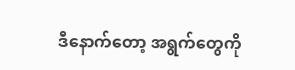ဒီနောက်တော့ အရွက်တွေကို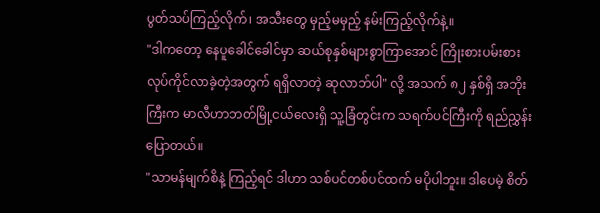ပွတ်သပ်ကြည့်လိုက်၊ အသီးတွေ မှည့်မမှည့် နမ်းကြည့်လိုက်နဲ့။
"ဒါကတော့ နေပူခေါင်ခေါင်မှာ ဆယ်စုနှစ်များစွာကြာအောင် ကြိုးစားပမ်းစား လုပ်ကိုင်လာခဲ့တဲ့အတွက် ရရှိလာတဲ့ ဆုလာဘ်ပါ" လို့ အသက် ၈၂ နှစ်ရှိ အဘိုးကြီးက မာလီဟာဘတ်မြို့ငယ်လေးရှိ သူ့ခြံတွင်းက သရက်ပင်ကြီးကို ရည်ညွှန်းပြောတယ်။
"သာမန်မျက်စိနဲ့ ကြည့်ရင် ဒါဟာ သစ်ပင်တစ်ပင်ထက် မပိုပါဘူး။ ဒါပေမဲ့ စိတ်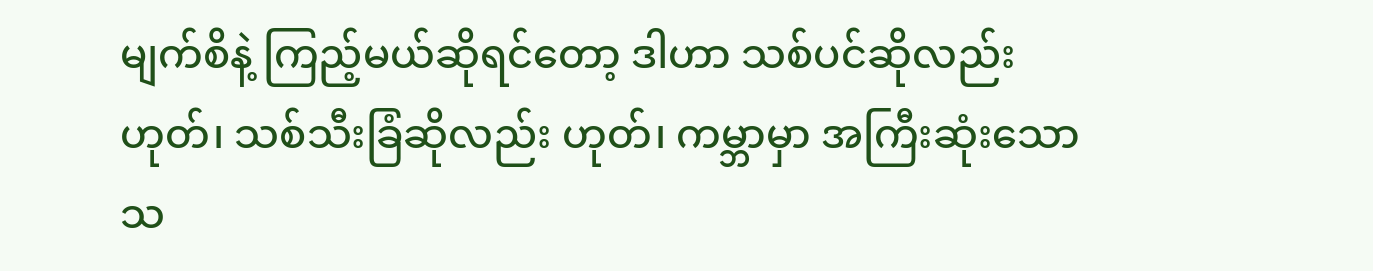မျက်စိနဲ့ ကြည့်မယ်ဆိုရင်တော့ ဒါဟာ သစ်ပင်ဆိုလည်း ဟုတ်၊ သစ်သီးခြံဆိုလည်း ဟုတ်၊ ကမ္ဘာမှာ အကြီးဆုံးသော သ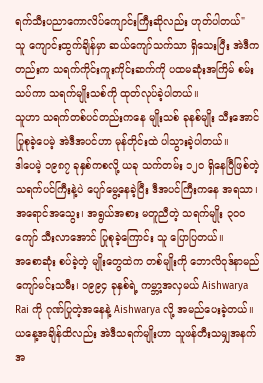ရက်သီးပညာကောလိပ်ကျောင်းကြီးဆိုလည်း ဟုတ်ပါတယ်"
သူ ကျောင်းထွက်ချိန်မှာ ဆယ်ကျော်သက်သာ ရှိသေးပြီး အဲဒီကတည်းက သရက်ကိုင်းကူးကိုင်းဆက်ကို ပထမဆုံးအကြိမ် စမ်းသပ်ကာ သရက်မျိုးသစ်ကို ထုတ်လုပ်ခဲ့ပါတယ်။
သူဟာ သရက်တစ်ပင်တည်းကနေ မျိုးသစ် ခုနစ်မျိုး သီးအောင် ပြုစုခဲ့ပေမဲ့ အဲဒီအပင်ဟာ မုန်တိုင်းထဲ ပါသွားခဲ့ပါတယ်။
ဒါပေမဲ့ ၁၉၈၇ ခုနှစ်ကစလို့ ယခု သက်တမ်း ၁၂၀ ရှိနေပြီဖြစ်တဲ့ သရက်ပင်ကြီးနဲ့ပဲ ပျော်မွေ့နေခဲ့ပြီး ဒီအပင်ကြီးကနေ အရသာ၊ အရောင်အသွေး၊ အရွယ်အစား မတူညီတဲ့ သရက်မျိုး ၃၀၀ ကျော် သီးလာအောင် ပြုစုခဲ့ကြောင်း သူ ပြောပြတယ်။
အစောဆုံး စပ်ခဲ့တဲ့ မျိုးတွေထဲက တစ်မျိုးကို ဘောလိဝုဒ်နာမည်ကျော်မင်းသမီး၊ ၁၉၉၄ ခုနှစ်ရဲ့ ကမ္ဘာ့အလှမယ် Aishwarya Rai ကို ဂုဏ်ပြုတဲ့အနေနဲ့ Aishwarya လို့ အမည်ပေးခဲ့တယ်။ ယနေ့အချိန်ထိလည်း အဲဒီသရက်မျိုးဟာ သူဖန်တီးသမျှအနက် အ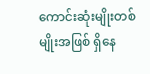ကောင်းဆုံးမျိုးတစ်မျိုးအဖြစ် ရှိနေ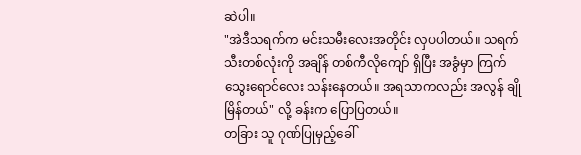ဆဲပါ။
"အဲဒီသရက်က မင်းသမီးလေးအတိုင်း လှပပါတယ်။ သရက်သီးတစ်လုံးကို အချိန် တစ်ကီလိုကျော် ရှိပြီး အခွံမှာ ကြက်သွေးရောင်လေး သန်းနေတယ်။ အရသာကလည်း အလွန် ချိုမြိန်တယ်" လို့ ခန်းက ပြောပြတယ်။
တခြား သူ ဂုဏ်ပြုမှည့်ခေါ်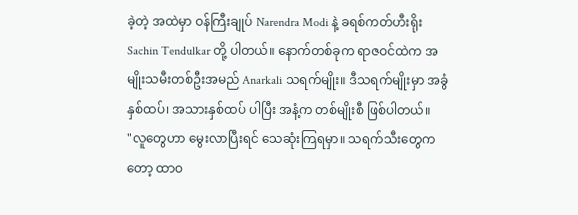ခဲ့တဲ့ အထဲမှာ ဝန်ကြီးချုပ် Narendra Modi နဲ့ ခရစ်ကတ်ဟီးရိုး Sachin Tendulkar တို့ ပါတယ်။ နောက်တစ်ခုက ရာဇဝင်ထဲက အမျိုးသမီးတစ်ဦးအမည် Anarkali သရက်မျိုး။ ဒီသရက်မျိုးမှာ အခွံနှစ်ထပ်၊ အသားနှစ်ထပ် ပါပြီး အနံ့က တစ်မျိုးစီ ဖြစ်ပါတယ်။
"လူတွေဟာ မွေးလာပြီးရင် သေဆုံးကြရမှာ။ သရက်သီးတွေကတော့ ထာဝ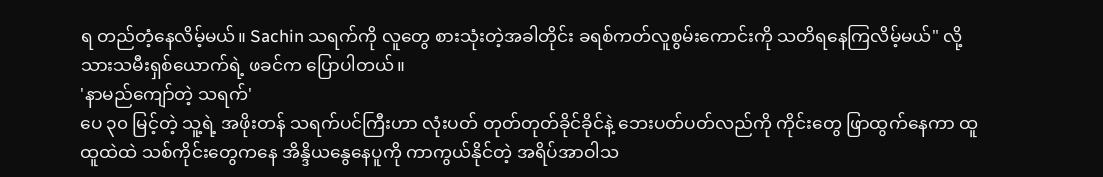ရ တည်တံ့နေလိမ့်မယ်။ Sachin သရက်ကို လူတွေ စားသုံးတဲ့အခါတိုင်း ခရစ်ကတ်လူစွမ်းကောင်းကို သတိရနေကြလိမ့်မယ်" လို့ သားသမီးရှစ်ယောက်ရဲ့ ဖခင်က ပြောပါတယ်။
'နာမည်ကျော်တဲ့ သရက်'
ပေ ၃၀ မြင့်တဲ့ သူ့ရဲ့ အဖိုးတန် သရက်ပင်ကြီးဟာ လုံးပတ် တုတ်တုတ်ခိုင်ခိုင်နဲ့ ဘေးပတ်ပတ်လည်ကို ကိုင်းတွေ ဖြာထွက်နေကာ ထူထူထဲထဲ သစ်ကိုင်းတွေကနေ အိန္ဒိယနွေနေပူကို ကာကွယ်နိုင်တဲ့ အရိပ်အာဝါသ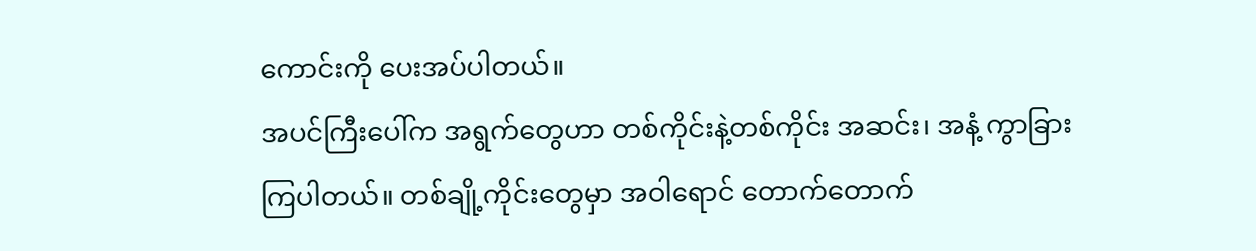ကောင်းကို ပေးအပ်ပါတယ်။
အပင်ကြီးပေါ်က အရွက်တွေဟာ တစ်ကိုင်းနဲ့တစ်ကိုင်း အဆင်း၊ အနံ့ ကွာခြားကြပါတယ်။ တစ်ချို့ကိုင်းတွေမှာ အဝါရောင် တောက်တောက်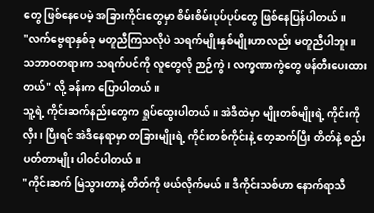တွေ ဖြစ်နေပေမဲ့ အခြားကိုင်းတွေမှာ စိမ်းစိမ်းပုပ်ပုပ်တွေ ဖြစ်နေပြန်ပါတယ်။
"လက်ဗွေရာနှစ်ခု မတူညီကြသလိုပဲ သရက်မျိုးနှစ်မျိုးဟာလည်း မတူညီပါဘူး။ သဘာဝတရားက သရက်ပင်ကို လူတွေလို ဉာဉ်ကွဲ၊ လက္ခဏာကွဲတွေ ဖန်တီးပေးထားတယ်" လို့ ခန်းက ပြောပါတယ်။
သူ့ရဲ့ ကိုင်းဆက်နည်းတွေက ရှုပ်ထွေးပါတယ်။ အဲဒီထဲမှာ မျိုးတစ်မျိုးရဲ့ ကိုင်းကို လှီး၊ ပြီးရင် အဲဒီနေရာမှာ တခြားမျိုးရဲ့ ကိုင်းတစ်ကိုင်းနဲ့ တေ့ဆက်ပြီး တိတ်နဲ့ စည်းပတ်တာမျိုး ပါဝင်ပါတယ်။
"ကိုင်းဆက် မြဲသွားတာနဲ့ တိတ်ကို ဖယ်လိုက်မယ်။ ဒီကိုင်းသစ်ဟာ နောက်ရာသီ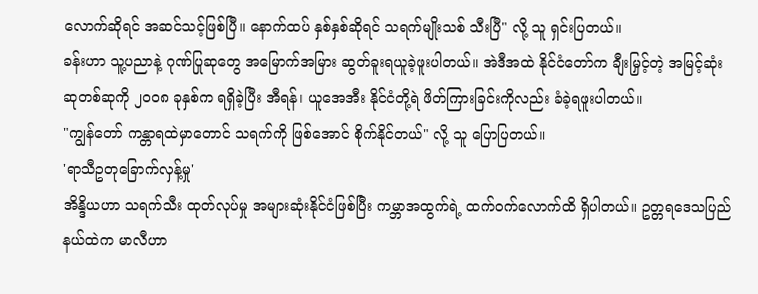လောက်ဆိုရင် အဆင်သင့်ဖြစ်ပြီ။ နောက်ထပ် နှစ်နှစ်ဆိုရင် သရက်မျိုးသစ် သီးပြီ" လို့ သူ ရှင်းပြတယ်။
ခန်းဟာ သူ့ပညာနဲ့ ဂုဏ်ပြုဆုတွေ အမြောက်အမြား ဆွတ်ခူးရယူခဲ့ဖူးပါတယ်။ အဲဒီအထဲ နိုင်ငံတော်က ချီးမြှင့်တဲ့ အမြင့်ဆုံးဆုတစ်ဆုကို ၂၀၀၈ ခုနှစ်က ရရှိခဲ့ပြီး အီရန်၊ ယူအေအီး နိုင်ငံတို့ရဲ ဖိတ်ကြားခြင်းကိုလည်း ခံခဲ့ရဖူးပါတယ်။
"ကျွန်တော် ကန္တာရထဲမှာတောင် သရက်ကို ဖြစ်အောင် စိုက်နိုင်တယ်" လို့ သူ ပြောပြတယ်။
'ရာသီဥတုခြောက်လှန့်မှု'
အိန္ဒိယဟာ သရက်သီး ထုတ်လုပ်မှု အများဆုံးနိုင်ငံဖြစ်ပြီး ကမ္ဘာအထွက်ရဲ့ ထက်ဝက်လောက်ထိ ရှိပါတယ်။ ဥတ္တရဒေသပြည်နယ်ထဲက မာလီဟာ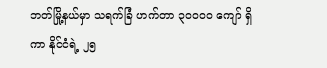ဘတ်မြို့နယ်မှာ သရက်ခြံ ဟက်တာ ၃၀၀၀၀ ကျော် ရှိကာ နိုင်ငံရဲ့ ၂၅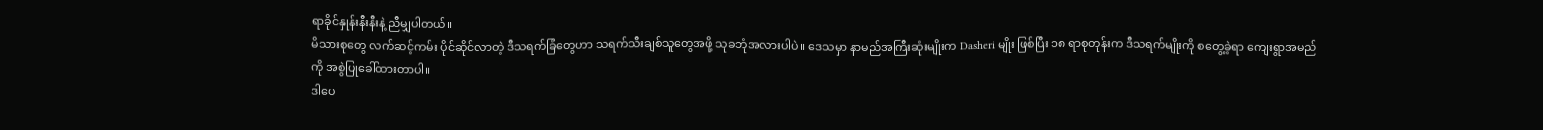ရာခိုင်နှုန်းနီးနီးနဲ့ ညီမျှပါတယ်။
မိသားစုတွေ လက်ဆင့်ကမ်း ပိုင်ဆိုင်လာတဲ့ ဒီသရက်ခြံတွေဟာ သရက်သီးချစ်သူတွေအဖို့ သုခဘုံအလားပါပဲ။ ဒေသမှာ နာမည်အကြီးဆုံးမျိုးက Dasheri မျိုး ဖြစ်ပြီး ၁၈ ရာစုတုန်းက ဒီသရက်မျိုးကို စတွေ့ခဲ့ရာ ကျေးရွာအမည်ကို အစွဲပြုခေါ်ထားတာပါ။
ဒါပေ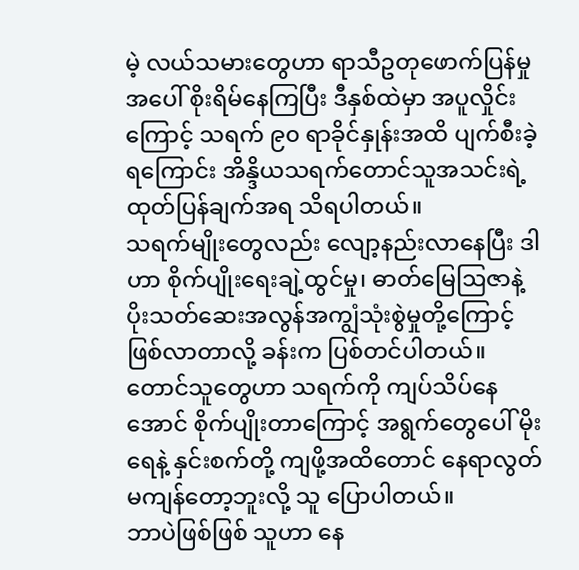မဲ့ လယ်သမားတွေဟာ ရာသီဥတုဖောက်ပြန်မှုအပေါ် စိုးရိမ်နေကြပြီး ဒီနှစ်ထဲမှာ အပူလှိုင်းကြောင့် သရက် ၉၀ ရာခိုင်နှုန်းအထိ ပျက်စီးခဲ့ရကြောင်း အိန္ဒိယသရက်တောင်သူအသင်းရဲ့ ထုတ်ပြန်ချက်အရ သိရပါတယ်။
သရက်မျိုးတွေလည်း လျော့နည်းလာနေပြီး ဒါဟာ စိုက်ပျိုးရေးချဲ့ထွင်မှု၊ ဓာတ်မြေဩဇာနဲ့ ပိုးသတ်ဆေးအလွန်အကျွံသုံးစွဲမှုတို့ကြောင့် ဖြစ်လာတာလို့ ခန်းက ပြစ်တင်ပါတယ်။
တောင်သူတွေဟာ သရက်ကို ကျပ်သိပ်နေအောင် စိုက်ပျိုးတာကြောင့် အရွက်တွေပေါ် မိုးရေနဲ့ နှင်းစက်တို့ ကျဖို့အထိတောင် နေရာလွတ်မကျန်တော့ဘူးလို့ သူ ပြောပါတယ်။
ဘာပဲဖြစ်ဖြစ် သူဟာ နေ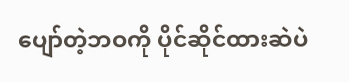ပျော်တဲ့ဘဝကို ပိုင်ဆိုင်ထားဆဲပဲ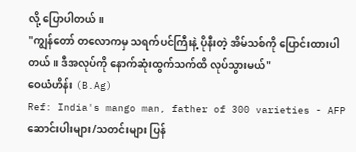လို့ ပြောပါတယ်။
"ကျွန်တော် တလောကမှ သရက်ပင်ကြီးနဲ့ ပိုနီးတဲ့ အိမ်သစ်ကို ပြောင်းထားပါတယ်။ ဒီအလုပ်ကို နောက်ဆုံးထွက်သက်ထိ လုပ်သွားမယ်"
ဝေယံဟိန်း (B.Ag)
Ref: India's mango man, father of 300 varieties - AFP
ဆောင်းပါးများ/သတင်းများ ပြန်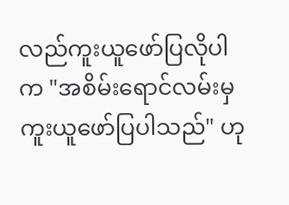လည်ကူးယူဖော်ပြလိုပါက "အစိမ်းရောင်လမ်းမှ ကူးယူဖော်ပြပါသည်" ဟု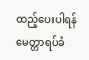ထည့်ပေးပါရန် မေတ္တာရပ်ခံ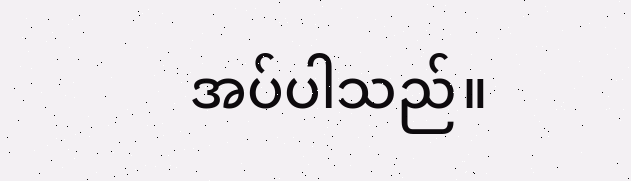အပ်ပါသည်။